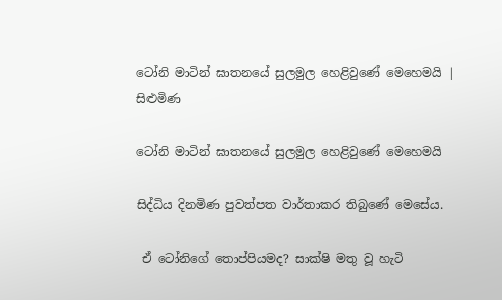ටෝනි මාටින් ඝාතනයේ සුලමුල හෙළිවුණේ මෙහෙමයි | සිළුමිණ

ටෝනි මාටින් ඝාතනයේ සුලමුල හෙළිවුණේ මෙහෙමයි

සිද්ධිය දිනමිණ පුවත්පත වාර්තාකර තිබුණේ මෙසේය.

 ඒ ටෝනිගේ තොප්පියමද? සාක්ෂි මතු වූ හැටි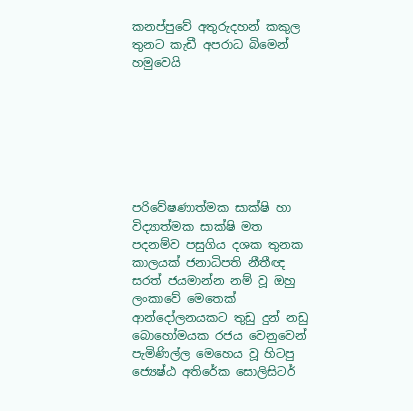කනප්පුවේ අතුරුදහන් කකුල තුනට කැඩී අපරාධ බිමෙන් හමුවෙයි







පරිවේෂණාත්මක සාක්ෂි හා විද්‍යාත්මක සාක්ෂි මත පදනම්ව පසුගිය දශක තුනක කාලයක් ජනාධිපති නීතීඥ සරත් ජයමාන්න නම් වූ ඔහු ලංකාවේ මෙතෙක් ආන්දෝලනයකට තුඩු දුන් නඩු බොහෝමයක රජය වෙනුවෙන් පැමිණිල්ල මෙහෙය වූ හිටපු ජ්‍යෙෂ්ඨ අතිරේක සොලිසිටර්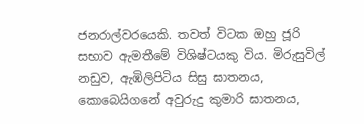ජනරාල්වරයෙකි. තවත් විටක ඔහු ජූරි සභාව ඇමතීමේ විශිෂ්ටයකු විය. මිරුසුවිල් නඩුව, ඇඹිලිපිටිය සිසු ඝාතනය, කොබෙයිගනේ අවුරුදු කුමාරි ඝාතනය,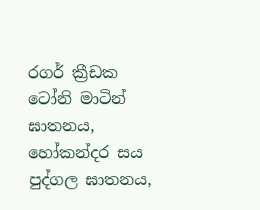රගර් ක්‍රීඩක ටෝනි මාටින් ඝාතනය, හෝකන්දර සය පුද්ගල ඝාතනය,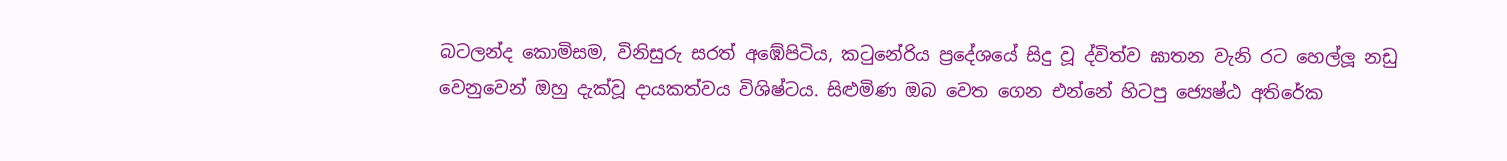බටලන්ද කොමිසම, විනිසුරු සරත් අඹේපිටිය, කටුනේරිය ප්‍රදේශයේ සිදු වූ ද්විත්ව ඝාතන වැනි රට හෙල්ලූ නඩු වෙනුවෙන් ඔහු දැක්වූ දායකත්වය විශිෂ්ටය. සිළුමිණ ඔබ වෙත ගෙන එන්නේ හිටපු ජ්‍යෙෂ්ඨ අතිරේක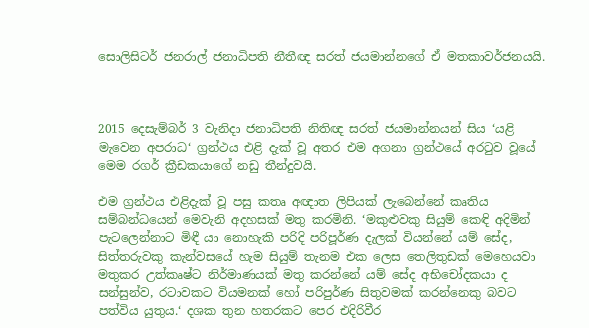සොලිසිටර් ජනරාල් ජනාධිපති නීතීඥ සරත් ජයමාන්නගේ ඒ මතකාවර්ජනයයි.



2015 දෙසැම්බර් 3 වැනිදා ජනාධිපති නිතිඥ සරත් ජයමාන්නයන් සිය ‘යළි මැවෙන අපරාධ‘ ග්‍රන්ථය එළි දැක් වූ අතර එම අගනා ග්‍රන්ථයේ අරටුව වූයේ මෙම රගර් ක්‍රීඩකයාගේ නඩු තීන්දුවයි.

එම ග්‍රන්ථය එළිදැක් වූ පසු කතෘ අඥාත ලිපියක් ලැබෙන්නේ කෘතිය සම්බන්ධයෙන් මෙවැනි අදහසක් මතු කරමිනි. ‘මකුළුවකු සියුම් කෙඳි අදිමින් පැටලෙන්නාට මිඳී යා නොහැකි පරිදි පරිපූර්ණ දැලක් වියන්නේ යම් සේද, සිත්තරුවකු කැන්වසයේ හැම සියුම් තැනම එක ලෙස තෙලිතුඩක් මෙහෙයවා මතුකර උත්කෘෂ්ට නිර්මාණයක් මතු කරන්නේ යම් සේද අභිචෝදකයා ද සන්සුන්ව, රටාවකට වියමනක් හෝ පරිපුර්ණ සිතුවමක් කරන්නෙකු බවට පත්විය යුතුය.‘ දශක තුන හතරකට පෙර එදිරිවීර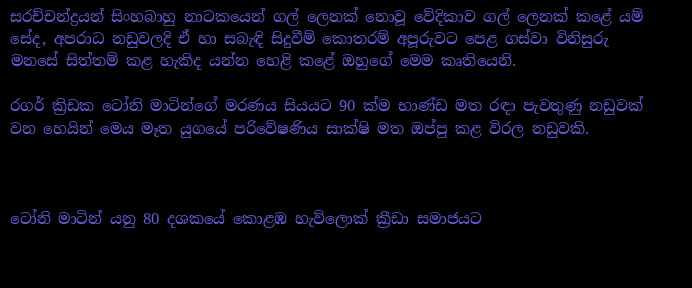සරච්චන්ද්‍රයන් සිංහබාහු නාටකයෙන් ගල් ලෙනක් නොවූ වේදිකාව ගල් ලෙනක් කළේ යම් සේද, අපරාධ නඩුවලදි ඒ හා සබැඳි සිදුවීම් කොතරම් අපූරුවට පෙළ ගස්වා විනිසුරු මනසේ සිත්තම් කළ හැකිද යන්න හෙළි කළේ ඔහුගේ මෙම කෘතියෙනි.

රගර් ක්‍රිඩක ටෝනි මාටින්ගේ මරණය සියයට 90 ක්ම භාණ්ඩ මත රඳා පැවතුණු නඩුවක් වන හෙයින් මෙය මෑත යුගයේ පරිවේෂණිය සාක්ෂි මත ඔප්පු කළ විරල නඩුවකි.



ටෝනි මාටින් යනු 80 දශකයේ කොළඹ හැව්ලොක් ක්‍රීඩා සමාජයට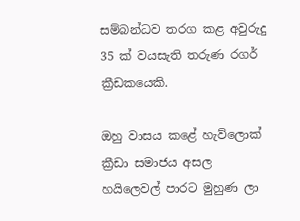සම්බන්ධව තරග කළ අවුරුදු 35 ක් වයසැති තරුණ රගර් ක්‍රීඩකයෙකි.

ඔහු වාසය කළේ හැව්ලොක් ක්‍රීඩා සමාජය අසල හයිලෙවල් පාරට මුහුණ ලා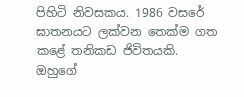පිහිටි නිවසකය. 1986 වසරේ ඝාතනයට ලක්වන තෙක්ම ගත කළේ තනිකඩ ජිවිතයකි. ඔහුගේ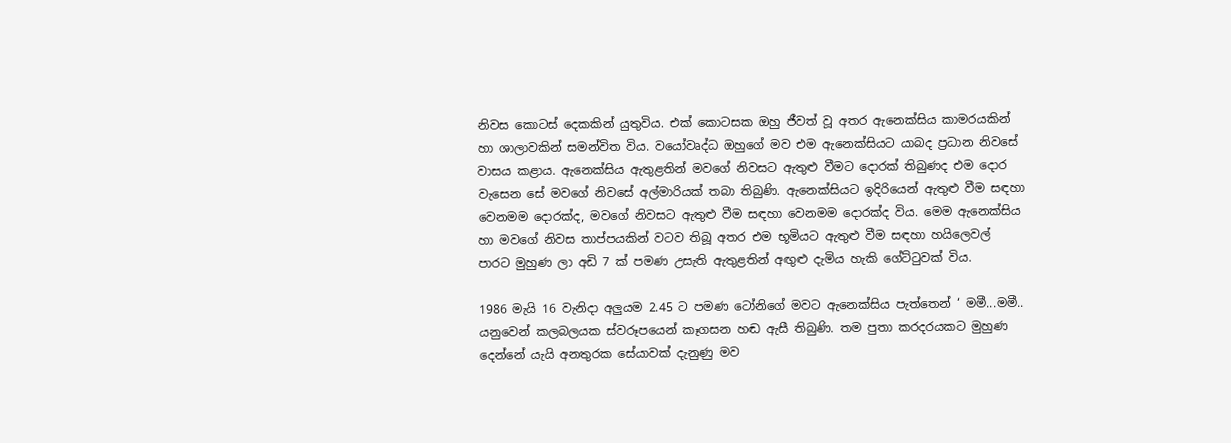නිවස කොටස් දෙකකින් යුතුවිය. එක් කොටසක ඔහු ජීවත් වූ අතර ඇනෙක්සිය කාමරයකින් හා ශාලාවකින් සමන්විත විය. වයෝවෘද්ධ ඔහුගේ මව එම ඇනෙක්සියට යාබද ප්‍රධාන නිවසේ වාසය කළාය. ඇනෙක්සිය ඇතුළතින් මවගේ නිවසට ඇතුළු වීමට දොරක් තිබුණද එම දොර වැසෙන සේ මවගේ නිවසේ අල්මාරියක් තබා තිබුණි. ඇනෙක්සියට ඉදිරියෙන් ඇතුළු වීම සඳහා වෙනමම දොරක්ද, මවගේ නිවසට ඇතුළු වීම සඳහා වෙනමම දොරක්ද විය. මෙම ඇනෙක්සිය හා මවගේ නිවස තාප්පයකින් වටව තිබූ අතර එම භූමියට ඇතුළු වීම සඳහා හයිලෙවල් පාරට මුහුණ ලා අඩි 7 ක් පමණ උසැති ඇතුළතින් අඟුළු දැමිය හැකි ගේට්ටුවක් විය.

1986 මැයි 16 වැනිදා අලුයම 2.45 ට පමණ ටෝනිගේ මවට ඇනෙක්සිය පැත්තෙන් ‘ මමී...මමී.. යනුවෙන් කලබලයක ස්වරූපයෙන් කෑගසන හඬ ඇසී තිබුණි. තම පුතා කරදරයකට මුහුණ දෙන්නේ යැයි අනතුරක සේයාවක් දැනුණු මව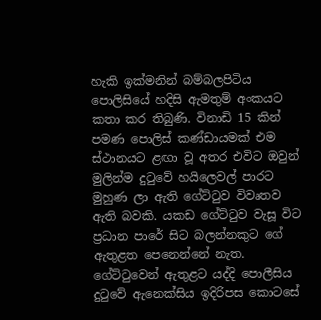හැකි ඉක්මනින් බම්බලපිටිය පොලිසියේ හදිසි ඇමතුම් අංකයට කතා කර තිබුණි. විනාඩි 15 කින් පමණ පොලිස් කණ්ඩායමක් එම ස්ථානයට ළඟා වූ අතර එවිට ඔවුන් මුලින්ම දුටුවේ හයිලෙවල් පාරට මුහුණ ලා ඇති ගේට්ටුව විවෘතව ඇති බවකි. යකඩ ගේට්ටුව වැසූ විට ප්‍රධාන පාරේ සිට බලන්නකුට ගේ ඇතුළත පෙනෙන්නේ නැත. ගේට්ටුවෙන් ඇතුළට යද්දි පොලීසිය දුටුවේ ඇනෙක්සිය ඉදිරිපස කොටසේ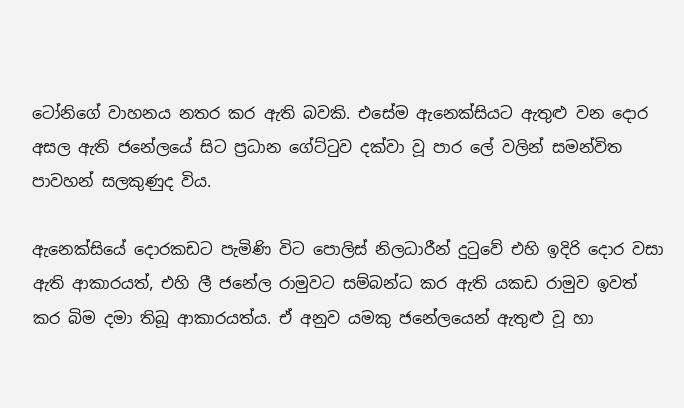ටෝනිගේ වාහනය නතර කර ඇති බවකි. එසේම ඇනෙක්සියට ඇතුළු වන දොර අසල ඇති ජනේලයේ සිට ප්‍රධාන ගේට්ටුව දක්වා වූ පාර ලේ වලින් සමන්විත පාවහන් සලකුණුද විය.

ඇනෙක්සියේ දොරකඩට පැමිණි විට පොලිස් නිලධාරීන් දුටුවේ එහි ඉදිරි දොර වසා ඇති ආකාරයත්, එහි ලී ජනේල රාමුවට සම්බන්ධ කර ඇති යකඩ රාමුව ඉවත් කර බිම දමා තිබූ ආකාරයත්ය. ඒ අනුව යමකු ජනේලයෙන් ඇතුළු වූ හා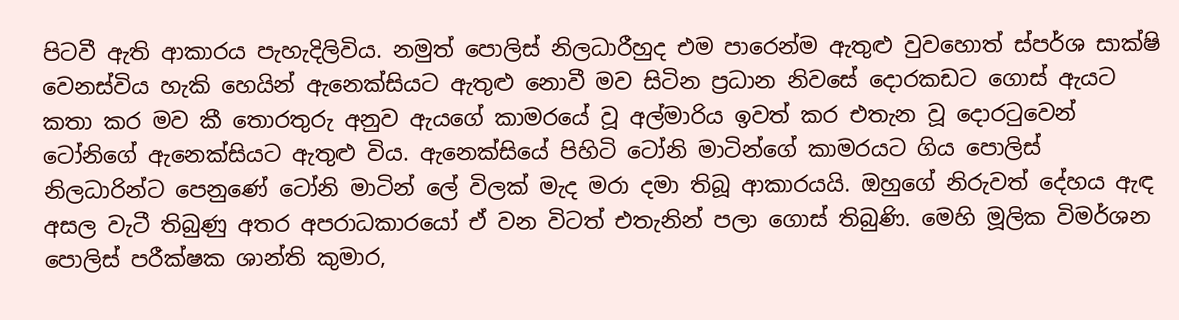පිටවී ඇති ආකාරය පැහැදිලිවිය. නමුත් පොලිස් නිලධාරීහුද එම පාරෙන්ම ඇතුළු වුවහොත් ස්පර්ශ සාක්ෂි වෙනස්විය හැකි හෙයින් ඇනෙක්සියට ඇතුළු නොවී මව සිටින ප්‍රධාන නිවසේ දොරකඩට ගොස් ඇයට කතා කර මව කී තොරතුරු අනුව ඇයගේ කාමරයේ වූ අල්මාරිය ඉවත් කර එතැන වූ දොරටුවෙන් ටෝනිගේ ඇනෙක්සියට ඇතුළු විය. ඇනෙක්සියේ පිහිටි ටෝනි මාටින්ගේ කාමරයට ගිය පොලිස් නිලධාරින්ට පෙනුණේ ටෝනි මාටින් ලේ විලක් මැද මරා දමා තිබූ ආකාරයයි. ඔහුගේ නිරුවත් දේහය ඇඳ අසල වැටී තිබුණු අතර අපරාධකාරයෝ ඒ වන විටත් එතැනින් පලා ගොස් තිබුණි. මෙහි මූලික විමර්ශන පොලිස් පරීක්ෂක ශාන්ති කුමාර,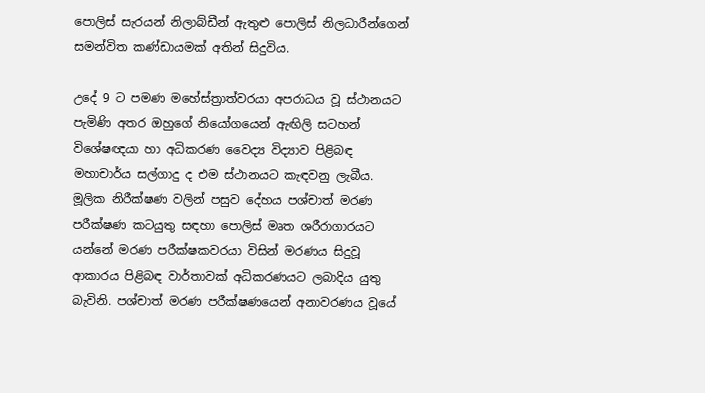පොලිස් සැරයන් නිලාබ්ඩීන් ඇතුළු පොලිස් නිලධාරීන්ගෙන් සමන්විත කණ්ඩායමක් අතින් සිදුවිය.

උදේ 9 ට පමණ මහේස්ත්‍රාත්වරයා අපරාධය වූ ස්ථානයට පැමිණි අතර ඔහුගේ නියෝගයෙන් ඇඟිලි සටහන් විශේෂඥයා හා අධිකරණ වෛද්‍ය විද්‍යාව පිළිබඳ මහාචාර්ය සල්ගාදු ද එම ස්ථානයට කැඳවනු ලැබීය. මූලික නිරීක්ෂණ වලින් පසුව දේහය පශ්චාත් මරණ පරීක්ෂණ කටයුතු සඳහා පොලිස් මෘත ශරීරාගාරයට යන්නේ මරණ පරීක්ෂකවරයා විසින් මරණය සිදුවූ ආකාරය පිළිබඳ වාර්තාවක් අධිකරණයට ලබාදිය යුතු බැවිනි. පශ්චාත් මරණ පරීක්ෂණයෙන් අනාවරණය වූයේ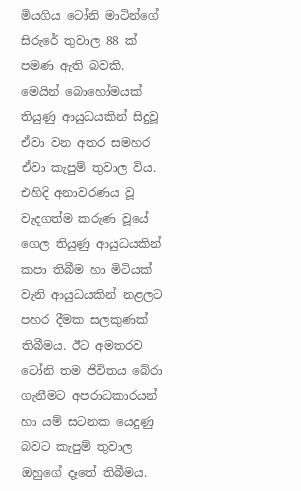මියගිය ටෝනි මාටින්ගේ සිරුරේ තුවාල 88 ක් පමණ ඇති බවකි. මෙයින් බොහෝමයක් තියුණු ආයුධයකින් සිදුවූ ඒවා වන අතර සමහර ඒවා කැපුම් තුවාල විය. එහිදි අනාවරණය වූ වැදගත්ම කරුණ වූයේ ගෙල තියුණු ආයුධයකින් කපා තිබීම හා මිටියක් වැනි ආයුධයකින් නළලට පහර දීමක සලකුණක් තිබීමය. ඊට අමතරව ටෝනි තම ජිවිතය බේරා ගැනීමට අපරාධකාරයන් හා යම් සටනක යෙදුණු බවට කැපුම් තුවාල ඔහුගේ දෑතේ තිබීමය.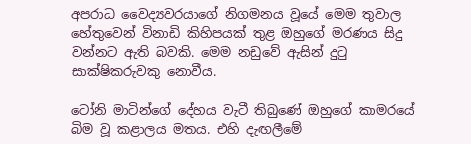අපරාධ වෛද්‍යවරයාගේ නිගමනය වූයේ මෙම තුවාල හේතුවෙන් විනාඩි කිහිපයක් තුළ ඔහුගේ මරණය සිදු වන්නට ඇති බවකි. මෙම නඩුවේ ඇසින් දුටු සාක්ෂිකරුවකු නොවීය.

ටෝනි මාටින්ගේ දේහය වැටී තිබුණේ ඔහුගේ කාමරයේ බිම වූ කළාලය මතය. එහි දැඟලීමේ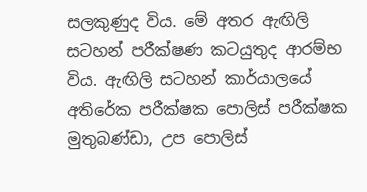සලකුණුද විය. මේ අතර ඇඟිලි සටහන් පරීක්ෂණ කටයුතුද ආරම්භ විය. ඇඟිලි සටහන් කාර්යාලයේ අතිරේක පරීක්ෂක පොලිස් පරීක්ෂක මුතුබණ්ඩා, උප පොලිස්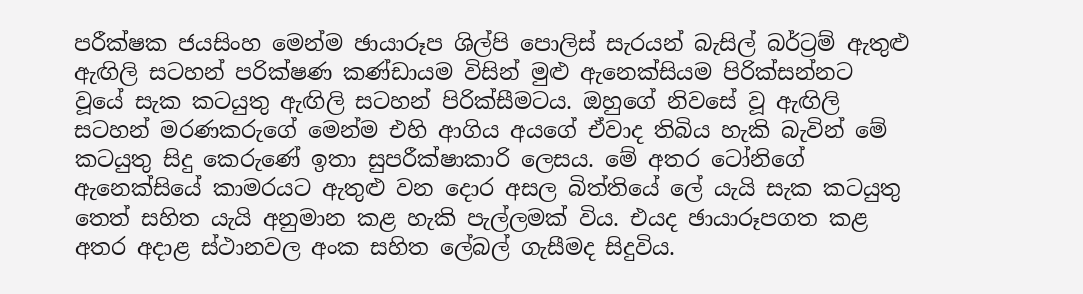පරීක්ෂක ජයසිංහ මෙන්ම ඡායාරූප ශිල්පි පොලිස් සැරයන් බැසිල් බර්ට්‍රම් ඇතුළු ඇඟිලි සටහන් පරික්ෂණ කණ්ඩායම විසින් මුළු ඇනෙක්සියම පිරික්සන්නට වූයේ සැක කටයුතු ඇඟිලි සටහන් පිරික්සීමටය. ඔහුගේ නිවසේ වූ ඇඟිලි සටහන් මරණකරුගේ මෙන්ම එහි ආගිය අයගේ ඒවාද තිබිය හැකි බැවින් මේ කටයුතු සිදු කෙරුණේ ඉතා සුපරීක්ෂාකාරි ලෙසය. මේ අතර ටෝනිගේ ඇනෙක්සියේ කාමරයට ඇතුළු වන දොර අසල බිත්තියේ ලේ යැයි සැක කටයුතු තෙත් සහිත යැයි අනුමාන කළ හැකි පැල්ලමක් විය. එයද ඡායාරූපගත කළ අතර අදාළ ස්ථානවල අංක සහිත ලේබල් ගැසීමද සිදුවිය.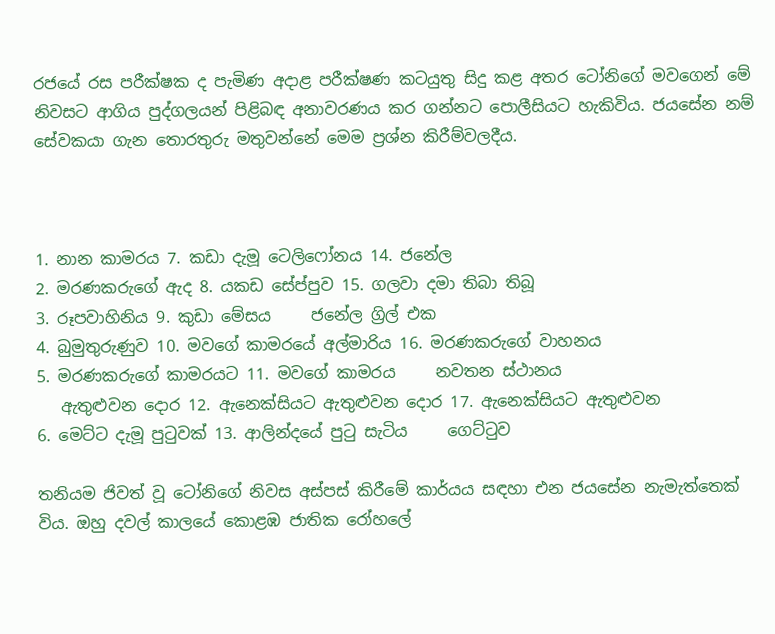රජයේ රස පරීක්ෂක ද පැමිණ අදාළ පරීක්ෂණ කටයුතු සිදු කළ අතර ටෝනිගේ මවගෙන් මේ නිවසට ආගිය පුද්ගලයන් පිළිබඳ අනාවරණය කර ගන්නට පොලීසියට හැකිවිය. ජයසේන නම් සේවකයා ගැන තොරතුරු මතුවන්නේ මෙම ප්‍රශ්න කිරීම්වලදීය.



1. නාන කාමරය 7. කඩා දැමූ ටෙලිෆෝනය 14. ජනේල
2. මරණකරුගේ ඇද 8. යකඩ සේප්පුව 15. ගලවා දමා තිබා තිබූ
3. රූපවාහිනිය 9. කුඩා මේසය     ජනේල ග්‍රිල් එක
4. බුමුතුරුණුව 10. මවගේ කාමරයේ අල්මාරිය 16. මරණකරුගේ වාහනය
5. මරණකරුගේ කාමරයට 11. මවගේ කාමරය     නවතන ස්ථානය
   ඇතුළුවන දොර 12. ඇනෙක්සියට ඇතුළුවන දොර 17. ඇනෙක්සියට ඇතුළුවන
6. මෙට්ට දැමූ පුටුවක් 13. ආලින්දයේ පුටු සැටිය     ගෙට්ටුව

තනියම ජිවත් වූ ටෝනිගේ නිවස අස්පස් කිරීමේ කාර්යය සඳහා එන ජයසේන නැමැත්තෙක් විය. ඔහු දවල් කාලයේ කොළඹ ජාතික රෝහලේ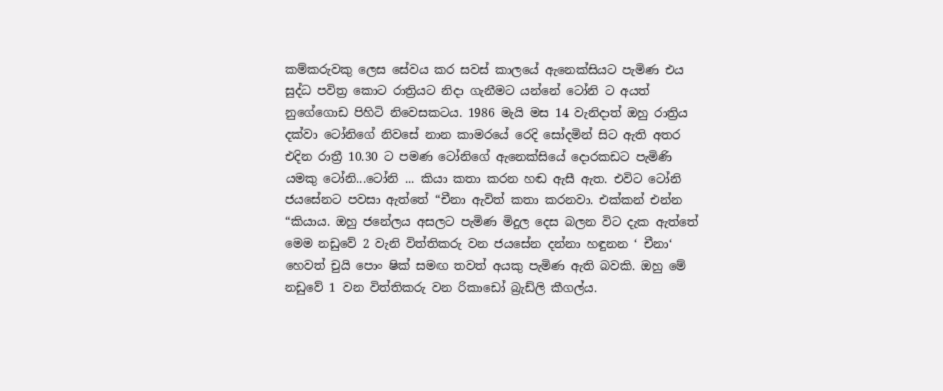කම්කරුවකු ලෙස සේවය කර සවස් කාලයේ ඇනෙක්සියට පැමිණ එය සුද්ධ පවිත්‍ර කොට රාත්‍රියට නිදා ගැනීමට යන්නේ ටෝනි ට අයත් නුගේගොඩ පිහිටි නිවෙසකටය. 1986 මැයි මස 14 වැනිදාත් ඔහු රාත්‍රිය දක්වා ටෝනිගේ නිවසේ නාන කාමරයේ රෙදි සෝදමින් සිට ඇති අතර එදින රාත්‍රී 10.30 ට පමණ ටෝනිගේ ඇනෙක්සියේ දොරකඩට පැමිණි යමකු ටෝනි...ටෝනි ... කියා කතා කරන හඬ ඇසී ඇත. එවිට ටෝනි ජයසේනට පවසා ඇත්තේ “චීනා ඇවිත් කතා කරනවා. එක්කන් එන්න “කියාය. ඔහු ජනේලය අසලට පැමිණ මිදුල දෙස බලන විට දැක ඇත්තේ මෙම නඩුවේ 2 වැනි විත්තිකරු වන ජයසේන දන්නා හඳුනන ‘ චීනා‘ හෙවත් චුයි පොං ෂික් සමඟ තවත් අයකු පැමිණ ඇති බවකි. ඔහු මේ නඩුවේ 1 වන විත්තිකරු වන රිකාඩෝ බ්‍රැඩ්ලි කීගල්ය.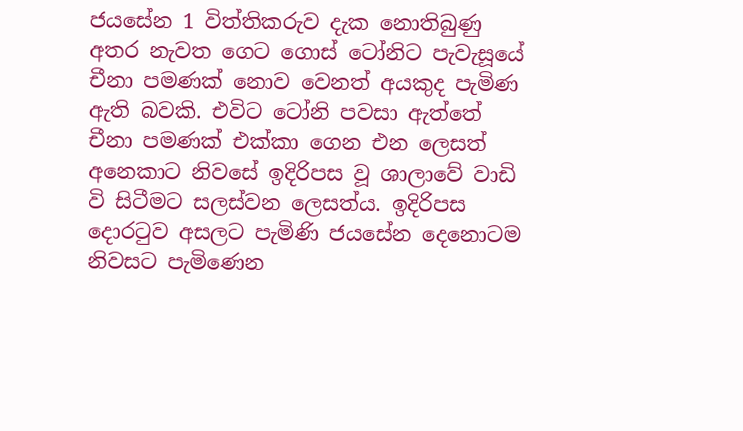ජයසේන 1 විත්තිකරුව දැක නොතිබුණු අතර නැවත ගෙට ගොස් ටෝනිට පැවැසූයේ චීනා පමණක් නොව වෙනත් අයකුද පැමිණ ඇති බවකි. එවිට ටෝනි පවසා ඇත්තේ චීනා පමණක් එක්කා ගෙන එන ලෙසත් අනෙකාට නිවසේ ඉදිරිපස වූ ශාලාවේ වාඩි වි සිටීමට සලස්වන ලෙසත්ය. ඉදිරිපස දොරටුව අසලට පැමිණි ජයසේන දෙනොටම නිවසට පැමිණෙන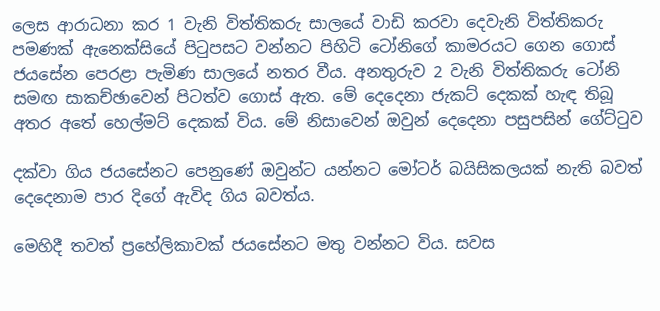ලෙස ආරාධනා කර 1 වැනි විත්තිකරු සාලයේ වාඩි කරවා දෙවැනි විත්තිකරු පමණක් ඇනෙක්සියේ පිටුපසට වන්නට පිහිටි ටෝනිගේ කාමරයට ගෙන ගොස් ජයසේන පෙරළා පැමිණ සාලයේ නතර වීය. අනතුරුව 2 වැනි විත්තිකරු ටෝනි සමඟ සාකච්ඡාවෙන් පිටත්ව ගොස් ඇත. මේ දෙදෙනා ජැකට් දෙකක් හැඳ තිබූ අතර අතේ හෙල්මට් දෙකක් විය. මේ නිසාවෙන් ඔවුන් දෙදෙනා පසුපසින් ගේට්ටුව

දක්වා ගිය ජයසේනට පෙනුණේ ඔවුන්ට යන්නට මෝටර් බයිසිකලයක් නැති බවත් දෙදෙනාම පාර දිගේ ඇවිද ගිය බවත්ය.

මෙහිදී තවත් ප්‍රහේලිකාවක් ජයසේනට මතු වන්නට විය. සවස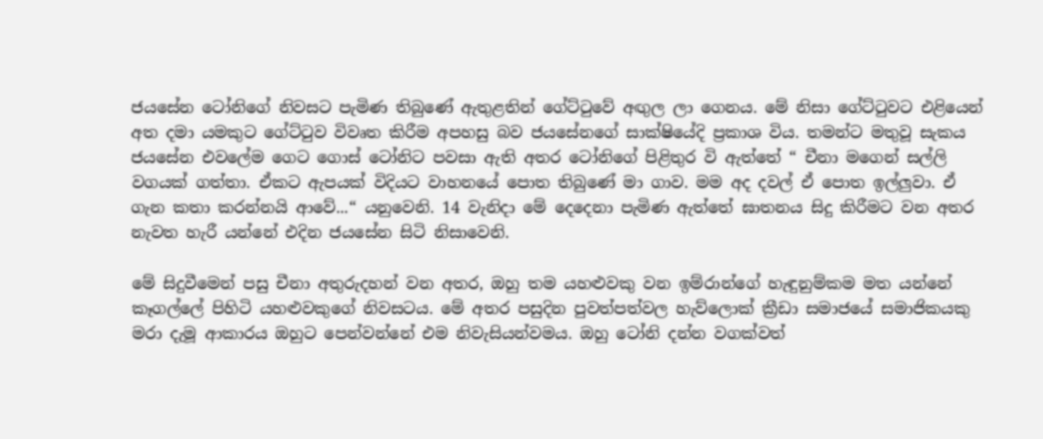ජයසේන ටෝනිගේ නිවසට පැමිණ තිබුණේ ඇතුළතින් ගේට්ටුවේ අඟුල ලා ගෙනය. මේ නිසා ගේට්ටුවට එළියෙන් අත දමා යමකුට ගේට්ටුව විවෘත කිරීම අපහසු බව ජයසේනගේ සාක්ෂියේදි ප්‍රකාශ විය. තමන්ට මතුවූ සැකය ජයසේන එවලේම ගෙට ගොස් ටෝනිට පවසා ඇති අතර ටෝනිගේ පිළිතුර වි ඇත්තේ “ චීනා මගෙන් සල්ලි වගයක් ගත්තා. ඒකට ඇපයක් විදියට වාහනයේ පොත තිබුණේ මා ගාව. මම අද දවල් ඒ පොත ඉල්ලුවා. ඒ ගැන කතා කරන්නයි ආවේ...“ යනුවෙනි. 14 වැනිදා මේ දෙදෙනා පැමිණ ඇත්තේ ඝාතනය සිදු කිරීමට වන අතර නැවත හැරී යන්නේ එදින ජයසේන සිටි නිසාවෙනි.

මේ සිදුවීමෙන් පසු චීනා අතුරුදහන් වන අතර, ඔහු තම යහළුවකු වන ඉම්රාන්ගේ හැඳුනුම්කම මත යන්නේ කෑගල්ලේ පිහිටි යහළුවකුගේ නිවසටය. මේ අතර පසුදින පුවත්පත්වල හැව්ලොක් ක්‍රීඩා සමාජයේ සමාජිකයකු මරා දැමූ ආකාරය ඔහුට පෙන්වන්නේ එම නිවැසියන්වමය. ඔහු ටෝනි දන්න වගක්වත්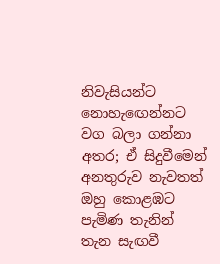නිවැසියන්ට නොහැඟෙන්නට වග බලා ගන්නා අතර; ඒ සිදුවීමෙන් අනතුරුව නැවතත් ඔහු කොළඹට පැමිණ තැනින් තැන සැඟවී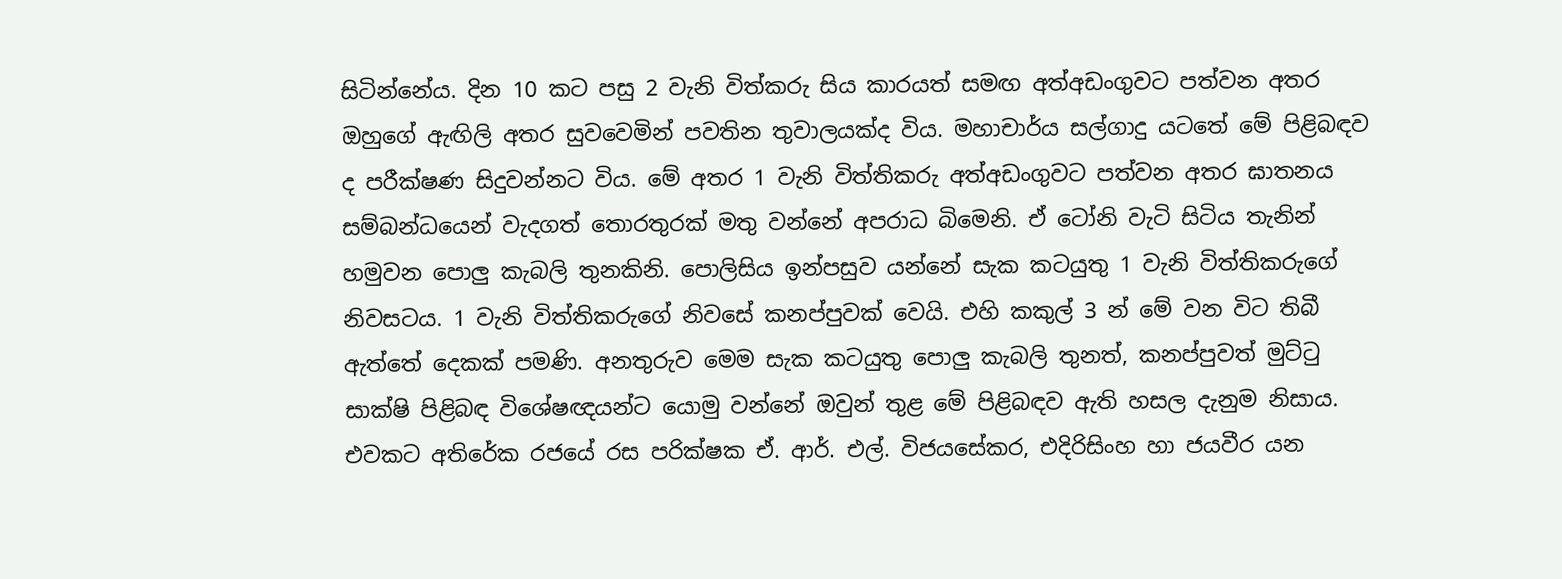සිටින්නේය. දින 10 කට පසු 2 වැනි විත්කරු සිය කාරයත් සමඟ අත්අඩංගුවට පත්වන අතර ඔහුගේ ඇඟිලි අතර සුවවෙමින් පවතින තුවාලයක්ද විය. මහාචාර්ය සල්ගාදු යටතේ මේ පිළිබඳව ද පරීක්ෂණ සිදුවන්නට විය. මේ අතර 1 වැනි විත්තිකරු අත්අඩංගුවට පත්වන අතර ඝාතනය සම්බන්ධයෙන් වැදගත් තොරතුරක් මතු වන්නේ අපරාධ බිමෙනි. ඒ ටෝනි වැටි සිටිය තැනින් හමුවන පොලු කැබලි තුනකිනි. පොලිසිය ඉන්පසුව යන්නේ සැක කටයුතු 1 වැනි විත්තිකරුගේ නිවසටය. 1 වැනි විත්තිකරුගේ නිවසේ කනප්පුවක් වෙයි. එහි කකුල් 3 න් මේ වන විට තිබී ඇත්තේ දෙකක් පමණි. අනතුරුව මෙම සැක කටයුතු පොලු කැබලි තුනත්, කනප්පුවත් මුට්ටු සාක්ෂි පිළිබඳ විශේෂඥයන්ට යොමු වන්නේ ඔවුන් තුළ මේ පිළිබඳව ඇති හසල දැනුම නිසාය. එවකට අතිරේක රජයේ රස පරික්ෂක ඒ. ආර්. එල්. විජයසේකර, එදිරිසිංහ හා ජයවීර යන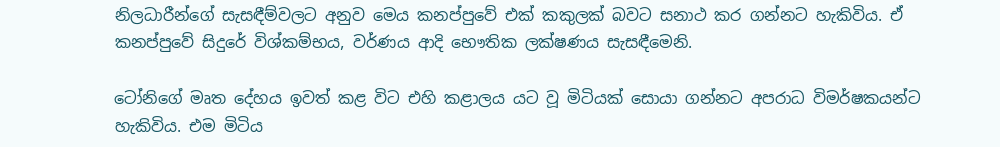නිලධාරීන්ගේ සැසඳීම්වලට අනුව මෙය කනප්පුවේ එක් කකුලක් බවට සනාථ කර ගන්නට හැකිවිය. ඒ කනප්පුවේ සිදුරේ විශ්කම්භය, වර්ණය ආදි භෞතික ලක්ෂණය සැසඳීමෙනි.

ටෝනිගේ මෘත දේහය ඉවත් කළ විට එහි කළාලය යට වූ මිටියක් සොයා ගන්නට අපරාධ විමර්ෂකයන්ට හැකිවිය. එම මිටිය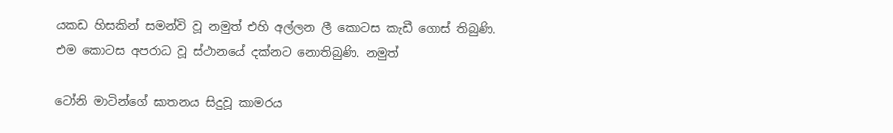යකඩ හිසකින් සමන්වි වූ නමුත් එහි අල්ලන ලී කොටස කැඩී ගොස් තිබුණි. එම කොටස අපරාධ වූ ස්ථානයේ දක්නට නොතිබුණි. නමුත්

ටෝනි මාටින්ගේ ඝාතනය සිදුවූ කාමරය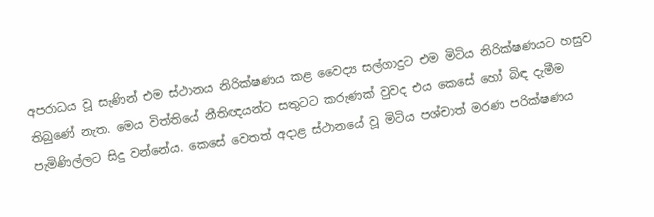අපරාධය වූ සැණින් එම ස්ථානය නිරික්ෂණය කළ වෛද්‍ය සල්ගාදුට එම මිටිය නිරික්ෂණයට හසුව තිබුණේ නැත. මෙය විත්තියේ නීතිඥයන්ට සතුටට කරුණක් වුවද එය කෙසේ හෝ බිඳ දැමීම පැමිණිල්ලට සිදු වන්නේය. කෙසේ වෙතත් අදාළ ස්ථානයේ වූ මිටිය පශ්චාත් මරණ පරික්ෂණය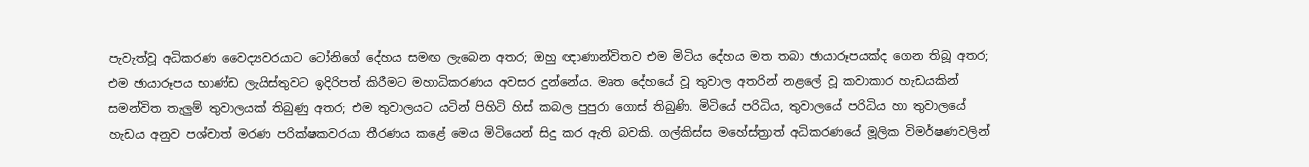පැවැත්වූ අධිකරණ වෛද්‍යවරයාට ටෝනිගේ දේහය සමඟ ලැබෙන අතර; ඔහු ඥාණාන්විතව එම මිටිය දේහය මත තබා ඡායාරූපයක්ද ගෙන තිබූ අතර; එම ඡායාරූපය භාණ්ඩ ලැයිස්තුවට ඉදිරිපත් කිරීමට මහාධිකරණය අවසර දුන්නේය. මෘත දේහයේ වූ තුවාල අතරින් නළලේ වූ කවාකාර හැඩයකින් සමන්විත තැලුම් තුවාලයක් තිබුණු අතර; එම තුවාලයට යටින් පිහිටි හිස් කබල පුපුරා ගොස් තිබුණි. මිටියේ පරිධිය, තුවාලයේ පරිධිය හා තුවාලයේ හැඩය අනුව පශ්චාත් මරණ පරික්ෂකවරයා තීරණය කළේ මෙය මිටියෙන් සිදු කර ඇති බවකි. ගල්කිස්ස මහේස්ත්‍රාත් අධිකරණයේ මූලික විමර්ෂණවලින්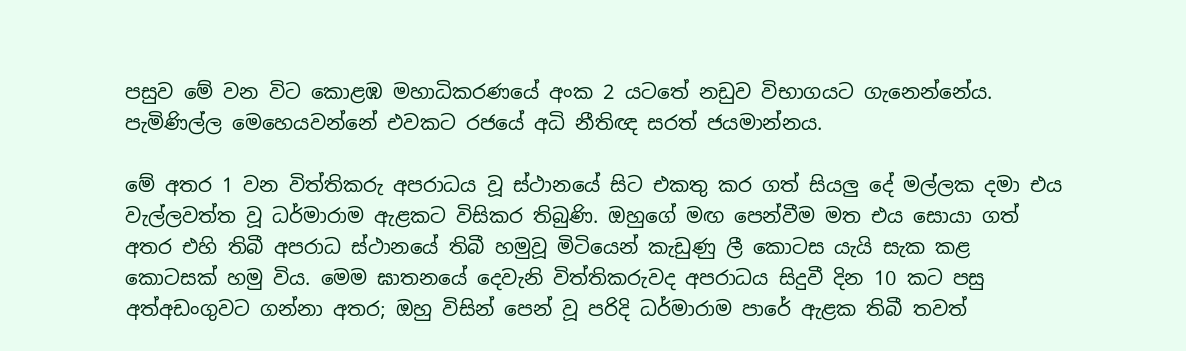පසුව මේ වන විට කොළඹ මහාධිකරණයේ අංක 2 යටතේ නඩුව විභාගයට ගැනෙන්නේය. පැමිණිල්ල මෙහෙයවන්නේ එවකට රජයේ අධි නීතිඥ සරත් ජයමාන්නය.

මේ අතර 1 වන විත්තිකරු අපරාධය වූ ස්ථානයේ සිට එකතු කර ගත් සියලු දේ මල්ලක දමා එය වැල්ලවත්ත වූ ධර්මාරාම ඇළකට විසිකර තිබුණි. ඔහුගේ මඟ පෙන්වීම මත එය සොයා ගත් අතර එහි තිබී අපරාධ ස්ථානයේ තිබී හමුවූ මිටියෙන් කැඩුණු ලී කොටස යැයි සැක කළ කොටසක් හමු විය. මෙම ඝාතනයේ දෙවැනි විත්තිකරුවද අපරාධය සිදුවී දින 10 කට පසු අත්අඩංගුවට ගන්නා අතර; ඔහු විසින් පෙන් වූ පරිදි ධර්මාරාම පාරේ ඇළක තිබී තවත්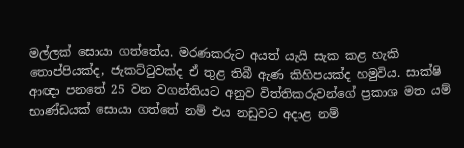මල්ලක් සොයා ගත්තේය. මරණකරුට අයත් යැයි සැක කළ හැකි තොප්පියක්ද, ජැකට්ටුවක්ද ඒ තුළ තිබී ඇණ කිහිපයක්ද හමුවිය. සාක්ෂි ආඥා පනතේ 25 වන වගන්තියට අනුව විත්තිකරුවන්ගේ ප්‍රකාශ මත යම් භාණ්ඩයක් සොයා ගත්තේ නම් එය නඩුවට අදාළ නම්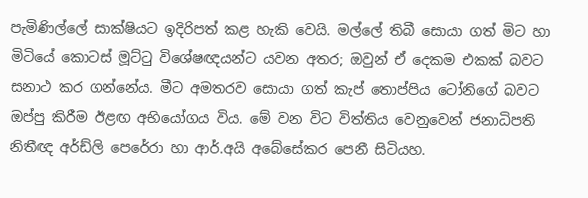පැමිණිල්ලේ සාක්ෂියට ඉදිරිපත් කළ හැකි වෙයි. මල්ලේ තිබී සොයා ගත් මිට හා මිටියේ කොටස් මූට්ටු විශේෂඥයන්ට යවන අතර; ඔවුන් ඒ දෙකම එකක් බවට සනාථ කර ගන්නේය. මීට අමතරව සොයා ගත් කැප් තොප්පිය ටෝනිගේ බවට ඔප්පු කිරීම ඊළඟ අභියෝගය විය. මේ වන විට විත්තිය වෙනුවෙන් ජනාධිපති නිතීඥ අර්ඩ්ලි පෙරේරා හා ආර්.අයි අබේසේකර පෙනී සිටියහ.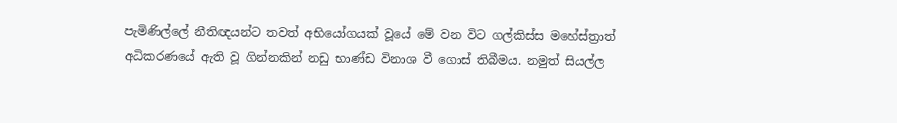පැමිණිල්ලේ නීතිඥයන්ට තවත් අභියෝගයක් වූයේ මේ වන විට ගල්කිස්ස මහේස්ත්‍රාත් අධිකරණයේ ඇති වූ ගින්නකින් නඩු භාණ්ඩ විනාශ වී ගොස් තිබීමය. නමුත් සියල්ල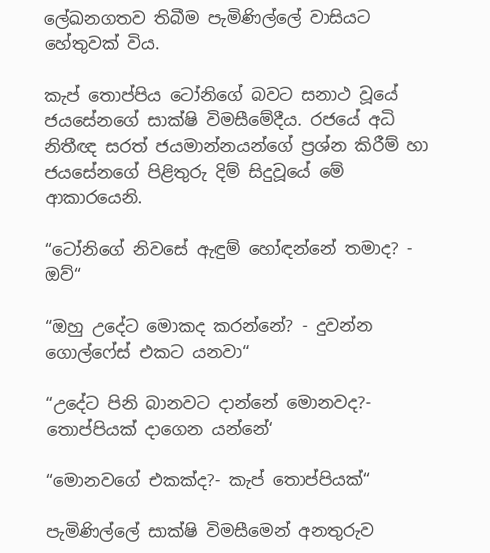ලේඛනගතව තිබීම පැමිණිල්ලේ වාසියට හේතුවක් විය.

කැප් තොප්පිය ටෝනිගේ බවට සනාථ වූයේ ජයසේනගේ සාක්ෂි විමසීමේදීය. රජයේ අධි නිතීඥ සරත් ජයමාන්නයන්ගේ ප්‍රශ්න කිරීම් හා ජයසේනගේ පිළිතුරු දිම් සිදුවූයේ මේ ආකාරයෙනි.

“ටෝනිගේ නිවසේ ඇඳුම් හෝඳන්නේ තමාද? - ඔව්“

“ඔහු උදේට මොකද කරන්නේ? - දුවන්න ගොල්ෆේස් එකට යනවා“

“උදේට පිනි බානවට දාන්නේ මොනවද?- තොප්පියක් දාගෙන යන්නේ‘

“මොනවගේ එකක්ද?- කැප් තොප්පියක්“

පැමිණිල්ලේ සාක්ෂි විමසීමෙන් අනතුරුව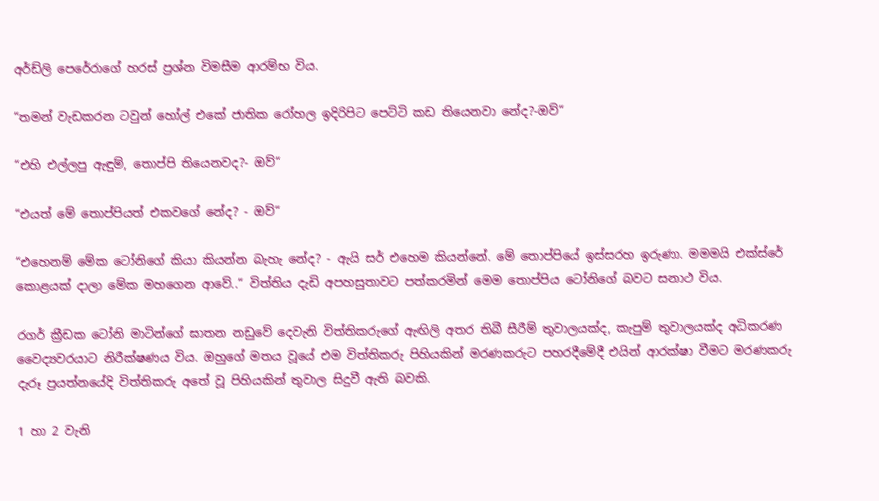අර්ඩ්ලි පෙරේරාගේ හරස් ප්‍රශ්න විමසීම ආරම්භ විය.

“තමන් වැඩකරන ටවුන් හෝල් එකේ ජාතික රෝහල ඉදිරිපිට පෙට්ටි කඩ තියෙනවා නේද?-ඔව්“

“එහි එල්ලපු ඇඳුම්, තොප්පි තියෙනවද?- ඔව්“

“එයත් මේ තොප්පියත් එකවගේ නේද? - ඔව්“

“එහෙනම් මේක ටෝනිගේ කියා කියන්න බැහැ නේද? - ඇයි සර් එහෙම කියන්නේ. මේ තොප්පියේ ඉස්සරහ ඉරුණා. මමමයි එක්ස්රේ කොළයක් දාලා මේක මහගෙන ආවේ..“ විත්තිය දැඩි අපහසුතාවට පත්කරමින් මෙම තොප්පිය ටෝනිගේ බවට සනාථ විය.

රගර් ක්‍රීඩක ටෝනි මාටින්ගේ ඝාතන නඩුවේ දෙවැනි විත්තිකරුගේ ඇඟිලි අතර තිබී සීරීම් තුවාලයක්ද, කැපුම් තුවාලයක්ද අධිකරණ වෛද්‍යවරයාට නිරීක්ෂණය විය. ඔහුගේ මතය වූයේ එම විත්තිකරු පිහියකින් මරණකරුට පහරදීමේදී එයින් ආරක්ෂා වීමට මරණකරු දැරූ ප්‍රයත්නයේදි විත්තිකරු අතේ වූ පිහියකින් තුවාල සිදුවී ඇති බවකි.

1 හා 2 වැනි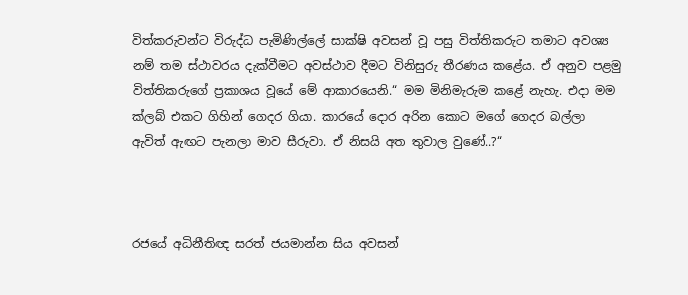විත්කරුවන්ට විරුද්ධ පැමිණිල්ලේ සාක්ෂි අවසන් වූ පසු විත්තිකරුට තමාට අවශ්‍ය නම් තම ස්ථාවරය දැක්වීමට අවස්ථාව දීමට විනිසුරු තීරණය කළේය. ඒ අනුව පළමු විත්තිකරුගේ ප්‍රකාශය වූයේ මේ ආකාරයෙනි.“ මම මිනිමැරුම කළේ නැහැ. එදා මම ක්ලබ් එකට ගිහින් ගෙදර ගියා. කාරයේ දොර අරින කොට මගේ ගෙදර බල්ලා ඇවිත් ඇඟට පැනලා මාව සීරුවා. ඒ නිසයි අත තුවාල වුණේ..?“



රජයේ අධිනීතිඥ සරත් ජයමාන්න සිය අවසන්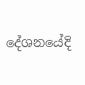දේශනයේදි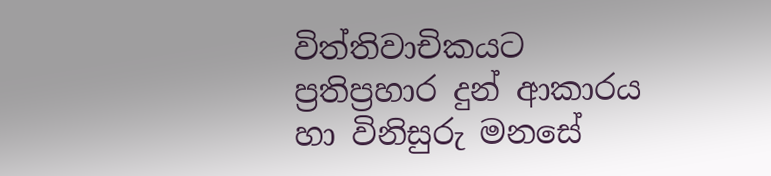විත්තිවාචිකයට ප්‍රතිප්‍රහාර දුන් ආකාරය හා විනිසුරු මනසේ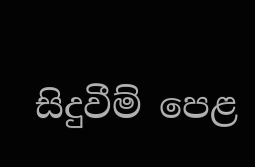සිදුවීම් පෙළ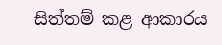සිත්තම් කළ ආකාරය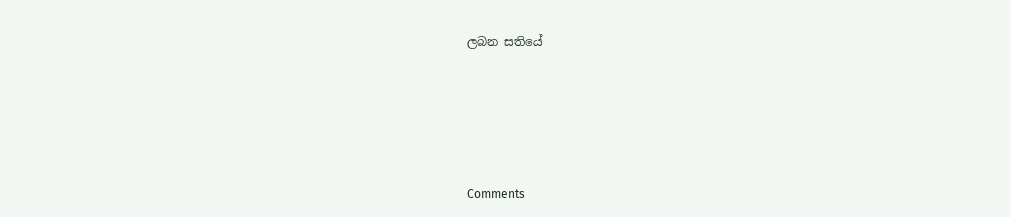ලබන සතියේ





Comments